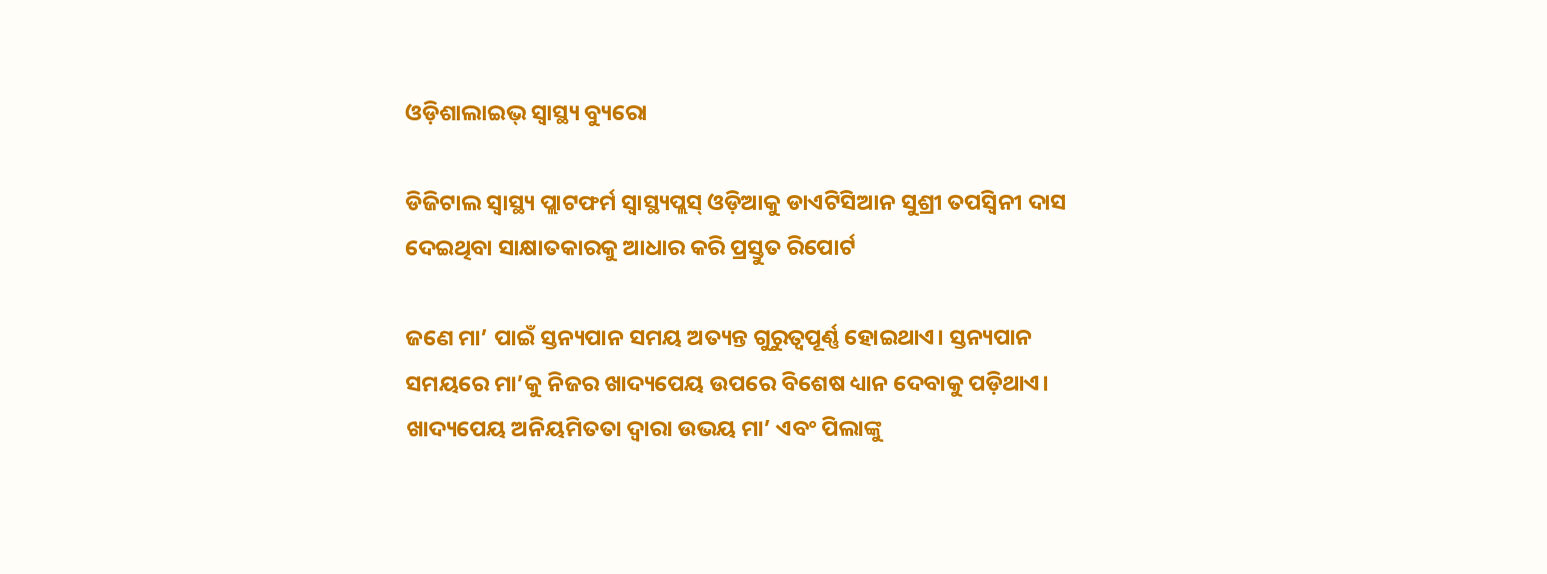ଓଡ଼ିଶାଲାଇଭ୍ ସ୍ଵାସ୍ଥ୍ୟ ବ୍ୟୁରୋ

ଡିଜିଟାଲ ସ୍ଵାସ୍ଥ୍ୟ ପ୍ଲାଟଫର୍ମ ସ୍ଵାସ୍ଥ୍ୟପ୍ଲସ୍ ଓଡ଼ିଆକୁ ଡାଏଟିସିଆନ ସୁଶ୍ରୀ ତପସ୍ଵିନୀ ଦାସ ଦେଇଥିବା ସାକ୍ଷାତକାରକୁ ଆଧାର କରି ପ୍ରସ୍ତୁତ ରିପୋର୍ଟ

ଜଣେ ମା’ ପାଇଁ ସ୍ତନ୍ୟପାନ ସମୟ ଅତ୍ୟନ୍ତ ଗୁରୁତ୍ଵପୂର୍ଣ୍ଣ ହୋଇଥାଏ। ସ୍ତନ୍ୟପାନ ସମୟରେ ମା’କୁ ନିଜର ଖାଦ୍ୟପେୟ ଉପରେ ବିଶେଷ ଧ୍ୟାନ ଦେବାକୁ ପଡ଼ିଥାଏ। ଖାଦ୍ୟପେୟ ଅନିୟମିତତା ଦ୍ଵାରା ଉଭୟ ମା’ ଏବଂ ପିଲାଙ୍କୁ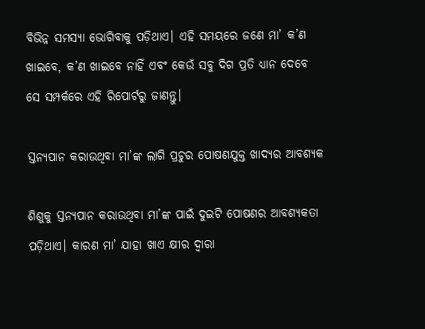ବିଭିନ୍ନ ସମସ୍ୟା ଭୋଗିବାକୁ ପଡ଼ିଥାଏ। ଏହି ସମୟରେ ଜଣେ ମା’ କ’ଣ ଖାଇବେ, କ’ଣ ଖାଇବେ ନାହିଁ ଏବଂ କେଉଁ ସବୁ ଦିଗ ପ୍ରତି ଧ୍ୟାନ ଦେବେ ସେ ସମ୍ପର୍କରେ ଏହି ରିପୋର୍ଟରୁ ଜାଣନ୍ତୁ।

ସ୍ତନ୍ୟପାନ କରାଉଥିବା ମା’ଙ୍କ ଲାଗି ପ୍ରଚୁର ପୋଷଣଯୁକ୍ତ ଖାଦ୍ୟର ଆବଶ୍ୟକ

ଶିଶୁକୁ ସ୍ତନ୍ୟପାନ କରାଉଥିବା ମା’ଙ୍କ ପାଇଁ ଦୁଇଟି ପୋଷଣର ଆବଶ୍ୟକତା ପଡ଼ିଥାଏ। କାରଣ ମା’ ଯାହା ଖାଏ କ୍ଷୀର ଦ୍ଵାରା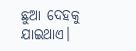ଛୁଆ ଦେହକୁ ଯାଇଥାଏ।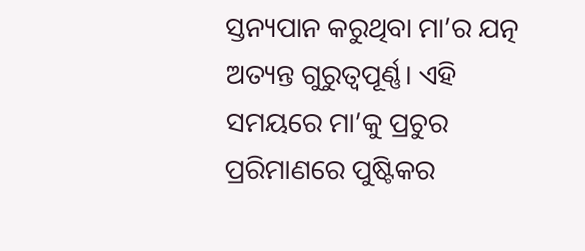ସ୍ତନ୍ୟପାନ କରୁଥିବା ମା’ର ଯତ୍ନ ଅତ୍ୟନ୍ତ ଗୁରୁତ୍ଵପୂର୍ଣ୍ଣ। ଏହି ସମୟରେ ମା’କୁ ପ୍ରଚୁର ପ୍ରରିମାଣରେ ପୁଷ୍ଟିକର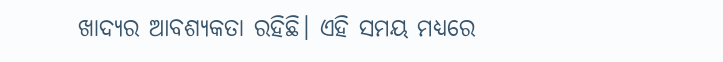ଖାଦ୍ୟର ଆବଶ୍ୟକତା ରହିଛି। ଏହି ସମୟ ମଧ୍ୟରେ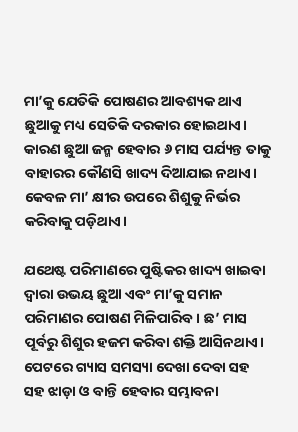ମା’କୁ ଯେତିକି ପୋଷଣର ଆବଶ୍ୟକ ଥାଏ ଛୁଆକୁ ମଧ୍ୟ ସେତିକି ଦରକାର ହୋଇଥାଏ। କାରଣ ଛୁଆ ଜନ୍ମ ହେବାର ୬ ମାସ ପର୍ଯ୍ୟନ୍ତ ତାକୁ ବାହାରର କୌଣସି ଖାଦ୍ୟ ଦିଆଯାଇ ନଥାଏ। କେବଳ ମା’ କ୍ଷୀର ଉପରେ ଶିଶୁକୁ ନିର୍ଭର କରିବାକୁ ପଡ଼ିଥାଏ।

ଯଥେଷ୍ଟ ପରିମାଣରେ ପୁଷ୍ଟିକର ଖାଦ୍ୟ ଖାଇବା ଦ୍ଵାରା ଉଭୟ ଛୁଆ ଏବଂ ମା’କୁ ସମାନ ପରିମାଣର ପୋଷଣ ମିଳିପାରିବ। ଛ’ ମାସ ପୂର୍ବରୁ ଶିଶୁର ହଜମ କରିବା ଶକ୍ତି ଆସିନଥାଏ। ପେଟରେ ଗ୍ୟାସ ସମସ୍ୟା ଦେଖା ଦେବା ସହ ସହ ଝାଡ଼ା ଓ ବାନ୍ତି ହେବାର ସମ୍ଭାବନା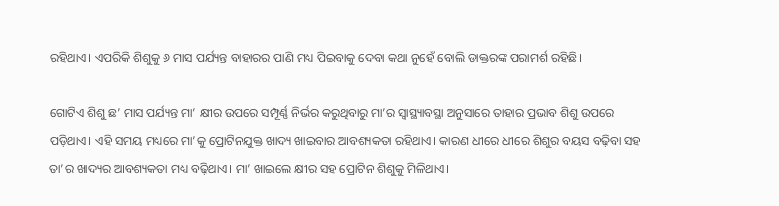ରହିଥାଏ। ଏପରିକି ଶିଶୁକୁ ୬ ମାସ ପର୍ଯ୍ୟନ୍ତ ବାହାରର ପାଣି ମଧ୍ୟ ପିଇବାକୁ ଦେବା କଥା ନୁହେଁ ବୋଲି ଡାକ୍ତରଙ୍କ ପରାମର୍ଶ ରହିଛି।

ଗୋଟିଏ ଶିଶୁ ଛ’ ମାସ ପର୍ଯ୍ୟନ୍ତ ମା’ କ୍ଷୀର ଉପରେ ସମ୍ପୂର୍ଣ୍ଣ ନିର୍ଭର କରୁଥିବାରୁ ମା’ର ସ୍ଵାସ୍ଥ୍ୟାବସ୍ଥା ଅନୁସାରେ ତାହାର ପ୍ରଭାବ ଶିଶୁ ଉପରେ ପଡ଼ିଥାଏ। ଏହି ସମୟ ମଧ୍ୟରେ ମା’କୁ ପ୍ରୋଟିନଯୁକ୍ତ ଖାଦ୍ୟ ଖାଇବାର ଆବଶ୍ୟକତା ରହିଥାଏ। କାରଣ ଧୀରେ ଧୀରେ ଶିଶୁର ବୟସ ବଢ଼ିବା ସହ ତା’ର ଖାଦ୍ୟର ଆବଶ୍ୟକତା ମଧ୍ୟ ବଢ଼ିଥାଏ। ମା’ ଖାଇଲେ କ୍ଷୀର ସହ ପ୍ରୋଟିନ ଶିଶୁକୁ ମିଳିଥାଏ।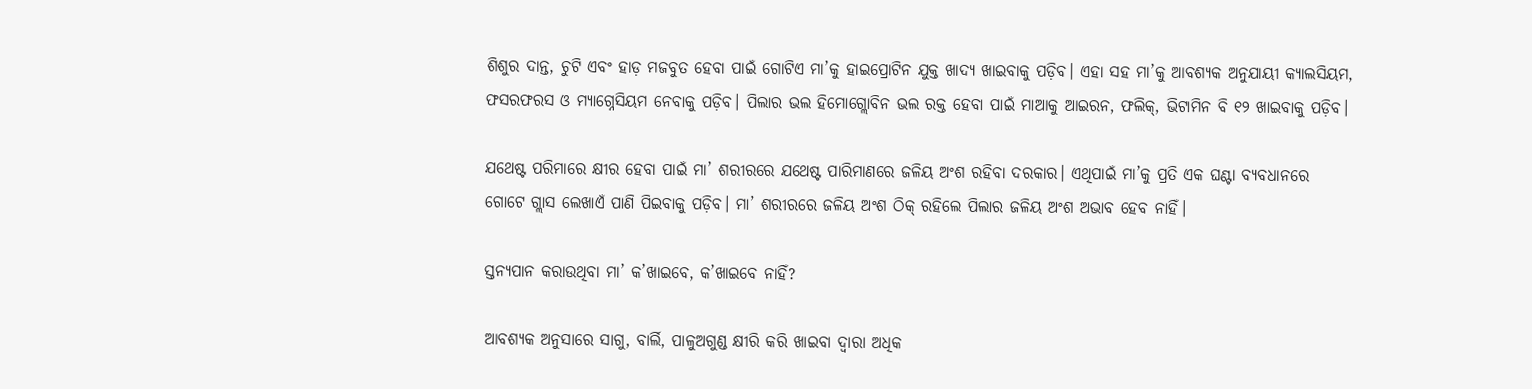ଶିଶୁର ଦାନ୍ତ, ଚୁଟି ଏବଂ ହାଡ଼ ମଜବୁତ ହେବା ପାଇଁ ଗୋଟିଏ ମା’କୁ ହାଇପ୍ରୋଟିନ ଯୁକ୍ତ ଖାଦ୍ୟ ଖାଇବାକୁ ପଡ଼ିବ। ଏହା ସହ ମା’କୁ ଆବଶ୍ୟକ ଅନୁଯାୟୀ କ୍ୟାଲସିୟମ, ଫସରଫରସ ଓ ମ୍ୟାଗ୍ନେସିୟମ ନେବାକୁ ପଡ଼ିବ। ପିଲାର ଭଲ ହିମୋଗ୍ଲୋବିନ ଭଲ ରକ୍ତ ହେବା ପାଇଁ ମାଆକୁ ଆଇରନ, ଫଲିକ୍, ଭିଟାମିନ ବି ୧୨ ଖାଇବାକୁ ପଡ଼ିବ।

ଯଥେଷ୍ଟ ପରିମାରେ କ୍ଷୀର ହେବା ପାଇଁ ମା’ ଶରୀରରେ ଯଥେଷ୍ଟ ପାରିମାଣରେ ଜଳିୟ ଅଂଶ ରହିବା ଦରକାର। ଏଥିପାଇଁ ମା’କୁ ପ୍ରତି ଏକ ଘଣ୍ଟା ବ୍ୟବଧାନରେ ଗୋଟେ ଗ୍ଲାସ ଲେଖାଏଁ ପାଣି ପିଇବାକୁ ପଡ଼ିବ। ମା’ ଶରୀରରେ ଜଳିୟ ଅଂଶ ଠିକ୍ ରହିଲେ ପିଲାର ଜଳିୟ ଅଂଶ ଅଭାବ ହେବ ନାହିଁ।

ସ୍ତନ୍ୟପାନ କରାଉଥିବା ମା’ କ’ଖାଇବେ, କ’ଖାଇବେ ନାହିଁ?

ଆବଶ୍ୟକ ଅନୁସାରେ ସାଗୁ, ବାର୍ଲି, ପାଳୁଅଗୁଣ୍ଡ କ୍ଷୀରି କରି ଖାଇବା ଦ୍ଵାରା ଅଧିକ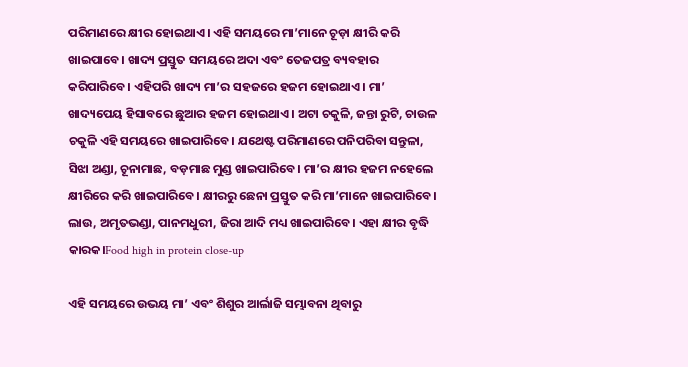ପରିମାଣରେ କ୍ଷୀର ହୋଇଥାଏ। ଏହି ସମୟରେ ମା’ମାନେ ଚୂଡ଼ା କ୍ଷୀରି କରି ଖାଇପାବେ। ଖାଦ୍ୟ ପ୍ରସ୍ତୁତ ସମୟରେ ଅଦା ଏବଂ ତେଜପତ୍ର ବ୍ୟବହାର କରିପାରିବେ। ଏହିପରି ଖାଦ୍ୟ ମା’ର ସହଜରେ ହଜମ ହୋଇଥାଏ। ମା’ ଖାଦ୍ୟପେୟ ହିସାବରେ ଛୁଆର ହଜମ ହୋଇଥାଏ। ଅଟା ଚକୁଳି, ଜନ୍ତା ରୁଟି, ଚାଉଳ ଚକୁଳି ଏହି ସମୟରେ ଖାଇପାରିବେ। ଯଥେଷ୍ଟ ପରିମାଣରେ ପନିପରିବା ସନ୍ତୁଳା, ସିଝା ଅଣ୍ଡା, ଚୂନାମାଛ, ବଡ଼ମାଛ ମୁଣ୍ଡ ଖାଇପାରିବେ। ମା’ର କ୍ଷୀର ହଜମ ନହେଲେ କ୍ଷୀରିରେ କରି ଖାଇପାରିବେ। କ୍ଷୀରରୁ ଛେନା ପ୍ରସ୍ତୁତ କରି ମା’ମାନେ ଖାଇପାରିବେ। ଲାଉ, ଅମୃତଭଣ୍ଡା, ପାନମଧୁରୀ, ଜିରା ଆଦି ମଧ୍ୟ ଖାଇପାରିବେ। ଏହା କ୍ଷୀର ବୃଦ୍ଧି କାରକ।Food high in protein close-up

ଏହି ସମୟରେ ଉଭୟ ମା’ ଏବଂ ଶିଶୁର ଆର୍ଲାଜି ସମ୍ଭାବନା ଥିବାରୁ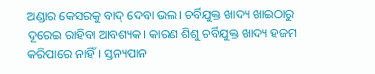ଅଣ୍ଡାର କେସରକୁ ବାଦ୍ ଦେବା ଭଲ। ଚର୍ବିଯୁକ୍ତ ଖାଦ୍ୟ ଖାଇଠାରୁ ଦୂରେଇ ରାହିବା ଆବଶ୍ୟକ। କାରଣ ଶିଶୁ ଚର୍ବିଯୁକ୍ତ ଖାଦ୍ୟ ହଜମ କରିପାରେ ନାହିଁ। ସ୍ତନ୍ୟପାନ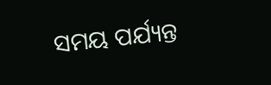ସମୟ ପର୍ଯ୍ୟନ୍ତ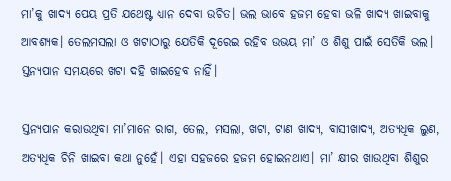ମା’କୁ ଖାଦ୍ୟ ପେୟ ପ୍ରତି ଯଥେଷ୍ଟ ଧ୍ୟାନ ଦେବା ଉଚିତ। ଭଲ ଭାବେ ହଜମ ହେବା ଭଳି ଖାଦ୍ୟ ଖାଇବାକୁ ଆବଶ୍ୟକ। ତେଲମସଲା ଓ ଖଟାଠାରୁ ଯେତିକି ଦୂରେଇ ରହିବ ଉଭୟ ମା’ ଓ ଶିଶୁ ପାଇଁ ସେତିକି ଭଲ। ସ୍ତନ୍ୟପାନ ସମୟରେ ଖଟା ଦହି ଖାଇହେବ ନାହିଁ।

ସ୍ତନ୍ୟପାନ କରାଉଥିବା ମା’ମାନେ ରାଗ, ତେଲ, ମସଲା, ଖଟା, ଟାଣ ଖାଦ୍ୟ, ବାସୀଖାଦ୍ୟ, ଅତ୍ୟଧିକ ଲୁଣ, ଅତ୍ୟଧିକ ଚିନି ଖାଇବା କଥା ନୁହେଁ। ଏହା ସହଜରେ ହଜମ ହୋଇନଥାଏ। ମା’ କ୍ଷୀର ଖାଉଥିବା ଶିଶୁର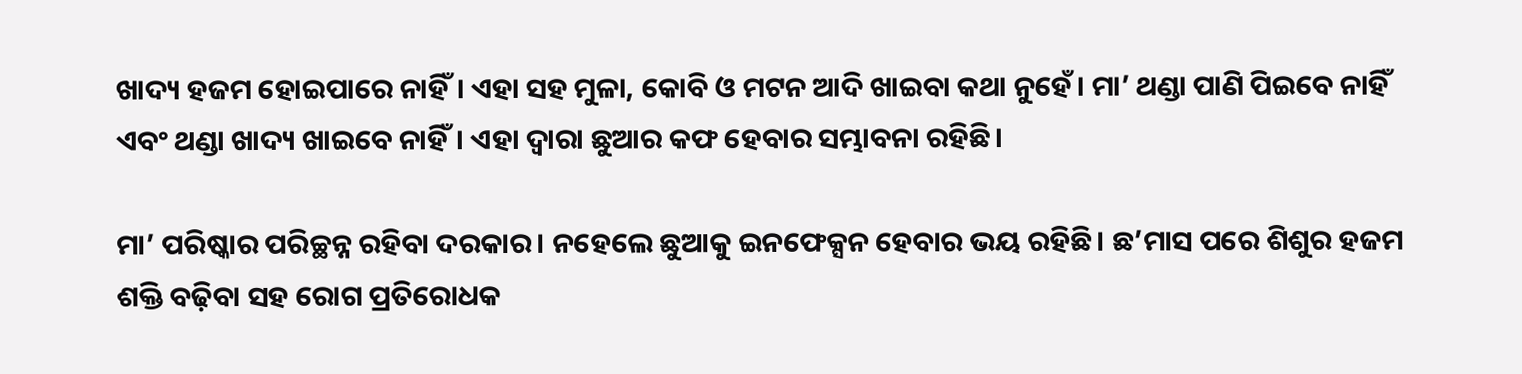ଖାଦ୍ୟ ହଜମ ହୋଇପାରେ ନାହିଁ। ଏହା ସହ ମୁଳା, କୋବି ଓ ମଟନ ଆଦି ଖାଇବା କଥା ନୁହେଁ। ମା’ ଥଣ୍ଡା ପାଣି ପିଇବେ ନାହିଁ ଏବଂ ଥଣ୍ଡା ଖାଦ୍ୟ ଖାଇବେ ନାହିଁ। ଏହା ଦ୍ଵାରା ଛୁଆର କଫ ହେବାର ସମ୍ଭାବନା ରହିଛି।

ମା’ ପରିଷ୍କାର ପରିଚ୍ଛନ୍ନ ରହିବା ଦରକାର। ନହେଲେ ଛୁଆକୁ ଇନଫେକ୍ସନ ହେବାର ଭୟ ରହିଛି। ଛ’ମାସ ପରେ ଶିଶୁର ହଜମ ଶକ୍ତି ବଢ଼ିବା ସହ ରୋଗ ପ୍ରତିରୋଧକ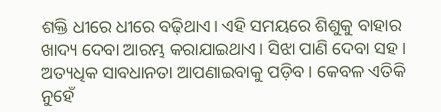ଶକ୍ତି ଧୀରେ ଧୀରେ ବଢ଼ିଥାଏ। ଏହି ସମୟରେ ଶିଶୁକୁ ବାହାର ଖାଦ୍ୟ ଦେବା ଆରମ୍ଭ କରାଯାଇଥାଏ। ସିଝା ପାଣି ଦେବା ସହ। ଅତ୍ୟଧିକ ସାବଧାନତା ଆପଣାଇବାକୁ ପଡ଼ିବ। କେବଳ ଏତିକି ନୁହେଁ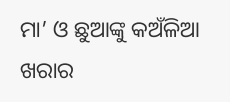ମା’ ଓ ଛୁଆଙ୍କୁ କଅଁଳିଆ ଖରାର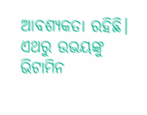ଆବଶ୍ୟକତା ରହିଛି। ଏଥରୁ ଉଭୟଙ୍କୁ ଭିଟାମିନ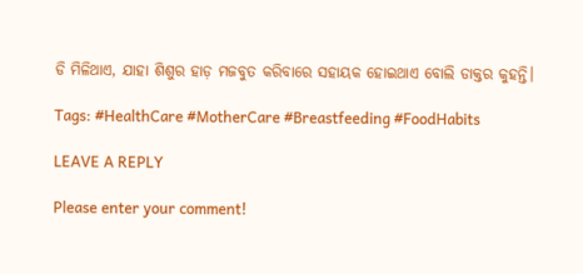ଡି ମିଳିଥାଏ, ଯାହା ଶିଶୁର ହାଡ଼ ମଜବୁତ କରିବାରେ ସହାୟକ ହୋଇଥାଏ ବୋଲି ଡାକ୍ତର କୁହନ୍ତି।

Tags: #HealthCare #MotherCare #Breastfeeding #FoodHabits

LEAVE A REPLY

Please enter your comment!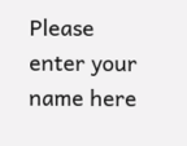Please enter your name here